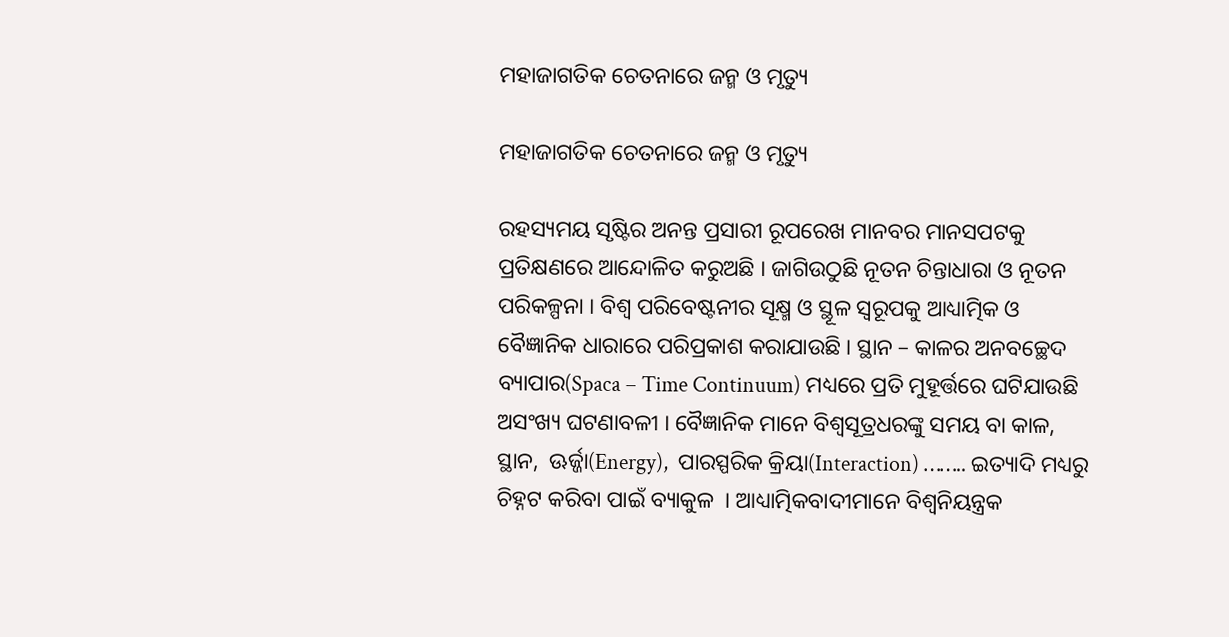ମହାଜାଗତିକ ଚେତନାରେ ଜନ୍ମ ଓ ମୃତ୍ୟୁ

ମହାଜାଗତିକ ଚେତନାରେ ଜନ୍ମ ଓ ମୃତ୍ୟୁ

ରହସ୍ୟମୟ ସୃଷ୍ଟିର ଅନନ୍ତ ପ୍ରସାରୀ ରୂପରେଖ ମାନବର ମାନସପଟକୁ ପ୍ରତିକ୍ଷଣରେ ଆନ୍ଦୋଳିତ କରୁଅଛି । ଜାଗିଉଠୁଛି ନୂତନ ଚିନ୍ତାଧାରା ଓ ନୂତନ ପରିକଳ୍ପନା । ବିଶ୍ୱ ପରିବେଷ୍ଟନୀର ସୂକ୍ଷ୍ମ ଓ ସ୍ଥୂଳ ସ୍ୱରୂପକୁ ଆଧ୍ୟାତ୍ମିକ ଓ ବୈଜ୍ଞାନିକ ଧାରାରେ ପରିପ୍ରକାଶ କରାଯାଉଛି । ସ୍ଥାନ – କାଳର ଅନବଚ୍ଛେଦ ବ୍ୟାପାର(Spaca – Time Continuum) ମଧ୍ୟରେ ପ୍ରତି ମୁହୂର୍ତ୍ତରେ ଘଟିଯାଉଛି ଅସଂଖ୍ୟ ଘଟଣାବଳୀ । ବୈଜ୍ଞାନିକ ମାନେ ବିଶ୍ୱସୂତ୍ରଧରଙ୍କୁ ସମୟ ବା କାଳ, ସ୍ଥାନ,  ଊର୍ଜ୍ଜା(Energy),  ପାରସ୍ପରିକ କ୍ରିୟା(Interaction) …….. ଇତ୍ୟାଦି ମଧ୍ୟରୁ ଚିହ୍ନଟ କରିବା ପାଇଁ ବ୍ୟାକୁଳ  । ଆଧ୍ୟାତ୍ମିକବାଦୀମାନେ ବିଶ୍ୱନିୟନ୍ତ୍ରକ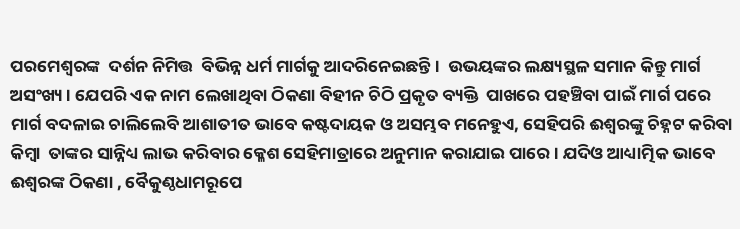ପରମେଶ୍ୱରଙ୍କ  ଦର୍ଶନ ନିମିତ୍ତ  ବିଭିନ୍ନ ଧର୍ମ ମାର୍ଗକୁ ଆଦରିନେଇଛନ୍ତି ।  ଉଭୟଙ୍କର ଲକ୍ଷ୍ୟସ୍ଥଳ ସମାନ କିନ୍ତୁ ମାର୍ଗ ଅସଂଖ୍ୟ । ଯେପରି ଏକ ନାମ ଲେଖାଥିବା ଠିକଣା ବିହୀନ ଚିଠି ପ୍ରକୃତ ବ୍ୟକ୍ତି  ପାଖରେ ପହଞ୍ଚିବା ପାଇଁ ମାର୍ଗ ପରେ ମାର୍ଗ ବଦଳାଇ ଚାଲିଲେବି ଆଶାତୀତ ଭାବେ କଷ୍ଟଦାୟକ ଓ ଅସମ୍ଭବ ମନେହୁଏ, ସେହିପରି ଈଶ୍ୱରଙ୍କୁ ଚିହ୍ନଟ କରିବା କିମ୍ବା  ତାଙ୍କର ସାନ୍ନିଧ୍ୟ ଲାଭ କରିବାର କ୍ଳେଶ ସେହିମାତ୍ରାରେ ଅନୁମାନ କରାଯାଇ ପାରେ । ଯଦିଓ ଆଧ୍ୟାତ୍ମିକ ଭାବେ ଈଶ୍ୱରଙ୍କ ଠିକଣା , ବୈକୁଣ୍ଠଧାମରୂପେ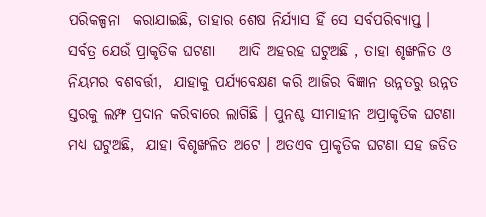ପରିକଳ୍ପନା  କରାଯାଇଛି, ତାହାର ଶେଷ ନିର୍ଯ୍ୟାସ ହିଁ ସେ ସର୍ବପରିବ୍ୟାପ୍ତ । ସର୍ବତ୍ର ଯେଉଁ ପ୍ରାକୃତିକ ଘଟଣା    ଆଦି ଅହରହ ଘଟୁଅଛି , ତାହା ଶୃଙ୍ଖଳିତ ଓ ନିୟମର ବଶବର୍ତ୍ତୀ,  ଯାହାକୁ ପର୍ଯ୍ୟବେକ୍ଷଣ କରି ଆଜିର ବିଜ୍ଞାନ ଉନ୍ନତରୁ ଉନ୍ନତ ସ୍ତରକୁ ଲମ୍ଫ ପ୍ରଦାନ କରିବାରେ ଲାଗିଛି । ପୁନଶ୍ଚ ସୀମାହୀନ ଅପ୍ରାକୃତିକ ଘଟଣା ମଧ୍ୟ ଘଟୁଅଛି,  ଯାହା ବିଶୃଙ୍ଖଳିତ ଅଟେ । ଅତଏବ ପ୍ରାକୃତିକ ଘଟଣା ସହ ଜଡିତ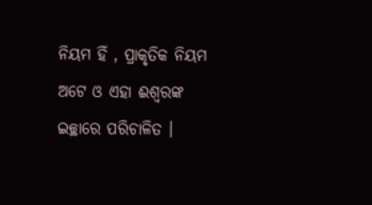ନିୟମ ହିଁ , ପ୍ରାକୃତିକ ନିୟମ ଅଟେ ଓ ଏହା ଈଶ୍ୱରଙ୍କ ଇଚ୍ଛାରେ ପରିଚାଳିତ ।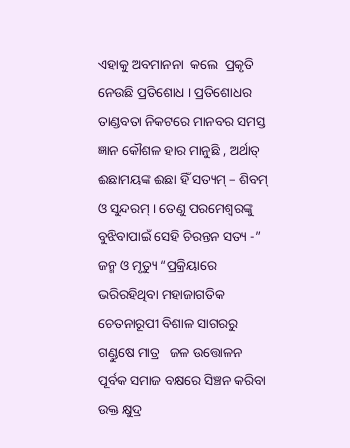ଏହାକୁ ଅବମାନନା  କଲେ  ପ୍ରକୃତି ନେଉଛି ପ୍ରତିଶୋଧ । ପ୍ରତିଶୋଧର ତାଣ୍ଡବତା ନିକଟରେ ମାନବର ସମସ୍ତ ଜ୍ଞାନ କୌଶଳ ହାର ମାନୁଛି , ଅର୍ଥାତ୍‍ ଈଛାମୟଙ୍କ ଈଛା ହିଁ ସତ୍ୟମ୍‍ – ଶିବମ୍‍ ଓ ସୁନ୍ଦରମ୍‍ । ତେଣୁ ପରମେଶ୍ୱରଙ୍କୁ ବୁଝିବାପାଇଁ ସେହି ଚିରନ୍ତନ ସତ୍ୟ -” ଜନ୍ମ ଓ ମୃତ୍ୟୁ “ପ୍ରକ୍ରିୟାରେ ଭରିରହିଥିବା ମହାଜାଗତିକ ଚେତନାରୂପୀ ବିଶାଳ ସାଗରରୁ  ଗଣ୍ଡୁଷେ ମାତ୍ର   ଜଳ ଉତ୍ତୋଳନ ପୂର୍ବକ ସମାଜ ବକ୍ଷରେ ସିଞ୍ଚନ କରିବା ଉକ୍ତ କ୍ଷୁଦ୍ର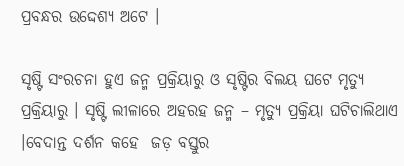ପ୍ରବନ୍ଧର ଉଦ୍ଦେଶ୍ୟ ଅଟେ ।

ସୃଷ୍ଟି ସଂରଚନା ହୁଏ ଜନ୍ମ ପ୍ରକ୍ରିୟାରୁ ଓ ସୃଷ୍ଟିର ବିଲୟ ଘଟେ ମୃତ୍ୟୁ ପ୍ରକ୍ରିୟାରୁ । ସୃଷ୍ଟି ଲୀଳାରେ ଅହରହ ଜନ୍ମ – ମୃତ୍ୟୁ ପ୍ରକ୍ରିୟା ଘଟିଚାଲିଥାଏ ।ବେଦାନ୍ତ ଦର୍ଶନ କହେ  ଜଡ଼ ବସ୍ତୁର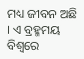ମଧ୍ୟ ଜୀବନ ଅଛି । ଏ ବ୍ରହ୍ମମୟ ବିଶ୍ୱରେ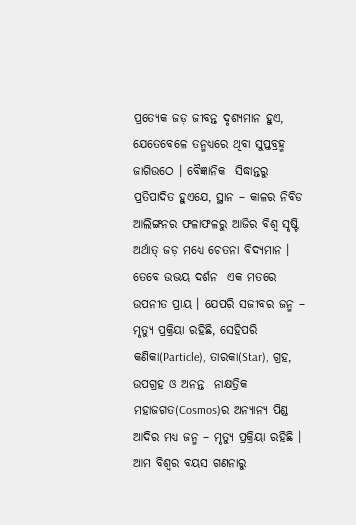ପ୍ରତ୍ୟେକ ଜଡ଼ ଜୀବନ୍ତ ଦୃଶ୍ୟମାନ ହୁଏ, ଯେତେବେଳେ ତନ୍ମଧ୍ୟରେ ଥିବା ସୁପ୍ତବ୍ରହ୍ମ ଜାଗିଉଠେ । ବୈଜ୍ଞାନିକ  ସିଦ୍ଧାନ୍ତରୁ ପ୍ରତିପାଦିତ ହୁଏଯେ, ସ୍ଥାନ – କାଳର ନିବିଡ ଆଲିଙ୍ଗନର ଫଳାଫଳରୁ ଆଜିର ବିଶ୍ୱ ସୃଷ୍ଟି ଅର୍ଥାତ୍‍ ଜଡ଼ ମଧ୍ୟେ ଚେତନା ବିଦ୍ୟମାନ । ତେବେ ଉଭୟ ଦର୍ଶନ  ଏକ ମତରେ ଉପନୀତ ପ୍ରାୟ । ଯେପରି ସଜୀବର ଜନ୍ମ – ମୃତ୍ୟୁ ପ୍ରକ୍ରିୟା ରହିଛି, ସେହିପରି କଣିକା(Particle), ତାରକା(Star), ଗ୍ରହ,  ଉପଗ୍ରହ ଓ ଅନନ୍ତ  ନାକ୍ଷତ୍ରିକ ମହାଜଗତ(Cosmos)ର ଅନ୍ୟାନ୍ୟ ପିଣ୍ଡ ଆଦିର ମଧ୍ୟ ଜନ୍ମ – ମୃତ୍ୟୁ ପ୍ରକ୍ରିୟା ରହିଛି । ଆମ ବିଶ୍ୱର ବୟସ ଗଣନାରୁ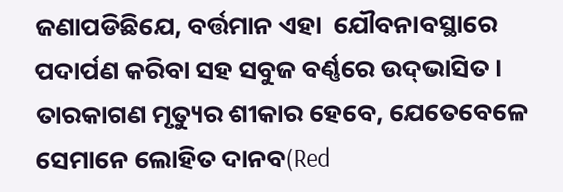ଜଣାପଡିଛିଯେ, ବର୍ତ୍ତମାନ ଏହା  ଯୌବନାବସ୍ଥାରେ ପଦାର୍ପଣ କରିବା ସହ ସବୁଜ ବର୍ଣ୍ଣରେ ଉଦ୍‍ଭାସିତ । ତାରକାଗଣ ମୃତ୍ୟୁର ଶୀକାର ହେବେ, ଯେତେବେଳେ ସେମାନେ ଲୋହିତ ଦାନବ(Red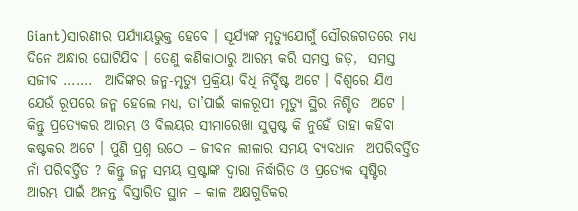Giant)ସାରଣୀର ପର୍ଯ୍ୟାୟଭୁକ୍ତ ହେବେ । ସୂର୍ଯ୍ୟଙ୍କ ମୃତ୍ୟୁଯୋଗୁଁ ସୌରଜଗତରେ ମଧ୍ୟ ଦିନେ ଅନ୍ଧାର ଘୋଟିଯିବ । ତେଣୁ କଣିକାଠାରୁ ଆରମ୍ଭ କରି ସମସ୍ତ ଜଡ଼,  ସମସ୍ତ ସଜୀବ …….  ଆଦିଙ୍କର ଜନ୍ମ-ମୃତ୍ୟୁ ପ୍ରକ୍ରିୟା ବିଧି ନିର୍ଦ୍ଦିଷ୍ଟ ଅଟେ । ବିଶ୍ୱରେ ଯିଏ ଯେଉଁ ରୂପରେ ଜନ୍ମ ହେଲେ ମଧ୍ୟ, ତା’ପାଇଁ କାଳରୂପୀ ମୃତ୍ୟୁ ସ୍ଥିର ନିଶ୍ଚିତ  ଅଟେ । କିନ୍ତୁ ପ୍ରତ୍ୟେକର ଆରମ୍ଭ ଓ ବିଲୟର ସୀମାରେଖା ସୁସ୍ପଷ୍ଟ କି ନୁହେଁ ତାହା କହିବା କଷ୍ଟକର ଅଟେ । ପୁଣି ପ୍ରଶ୍ନ ଉଠେ – ଜୀବନ ଲୀଳାର ସମୟ ବ୍ୟବଧାନ  ଅପରିବର୍ତ୍ତିତ ନାଁ ପରିବର୍ତ୍ତିତ ? କିନ୍ତୁ ଜନ୍ମ ସମୟ ସ୍ରଷ୍ଟାଙ୍କ ଦ୍ୱାରା ନିର୍ଦ୍ଧାରିତ ଓ ପ୍ରତ୍ୟେକ ସୃଷ୍ଟିର ଆରମ୍ଭ ପାଇଁ ଅନନ୍ତ ବିସ୍ତାରିତ ସ୍ଥାନ – କାଳ ଅକ୍ଷଗୁଡିକର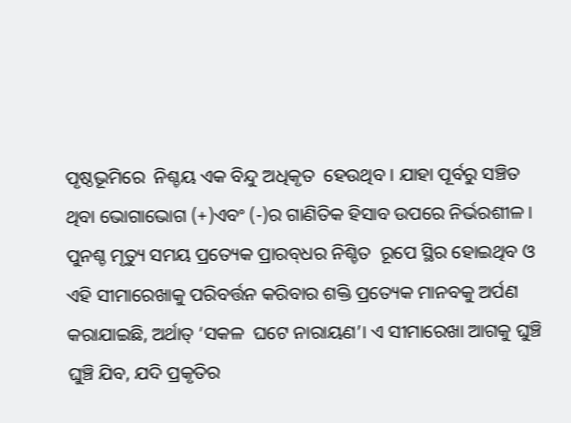ପୃଷ୍ଠଭୂମିରେ  ନିଶ୍ଚୟ ଏକ ବିନ୍ଦୁ ଅଧିକୃତ  ହେଉଥିବ । ଯାହା ପୂର୍ବରୁ ସଞ୍ଚିତ ଥିବା ଭୋଗାଭୋଗ (+)ଏବଂ (-)ର ଗାଣିତିକ ହିସାବ ଉପରେ ନିର୍ଭରଶୀଳ । ପୁନଶ୍ଚ ମୃତ୍ୟୁ ସମୟ ପ୍ରତ୍ୟେକ ପ୍ରାରବ୍‍ଧର ନିଶ୍ଚିତ  ରୂପେ ସ୍ଥିର ହୋଇଥିବ ଓ ଏହି ସୀମାରେଖାକୁ ପରିବର୍ତ୍ତନ କରିବାର ଶକ୍ତି ପ୍ରତ୍ୟେକ ମାନବକୁ ଅର୍ପଣ କରାଯାଇଛି, ଅର୍ଥାତ୍‍ ‘ସକଳ  ଘଟେ ନାରାୟଣ’। ଏ ସୀମାରେଖା ଆଗକୁ ଘୁଞ୍ଚି ଘୁଞ୍ଚି ଯିବ, ଯଦି ପ୍ରକୃତିର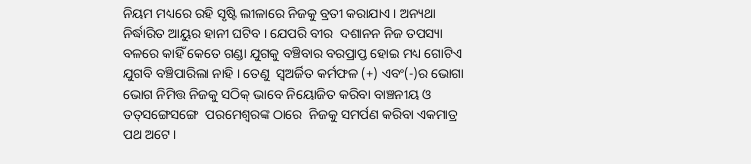ନିୟମ ମଧ୍ୟରେ ରହି ସୃଷ୍ଟି ଲୀଳାରେ ନିଜକୁ ବ୍ରତୀ କରାଯାଏ । ଅନ୍ୟଥା ନିର୍ଦ୍ଧାରିତ ଆୟୁର ହାନୀ ଘଟିବ । ଯେପରି ବୀର  ଦଶାନନ ନିଜ ତପସ୍ୟା ବଳରେ କାହିଁ କେତେ ଗଣ୍ଡା ଯୁଗକୁ ବଞ୍ଚିବାର ବରପ୍ରାପ୍ତ ହୋଇ ମଧ୍ୟ ଗୋଟିଏ ଯୁଗବି ବଞ୍ଚିପାରିଲା ନାହି । ତେଣୁ  ସ୍ୱଅର୍ଜିତ କର୍ମଫଳ (+) ଏବଂ(-)ର ଭୋଗା ଭୋଗ ନିମିତ୍ତ ନିଜକୁ ସଠିକ୍‍ ଭାବେ ନିୟୋଜିତ କରିବା ବାଞ୍ଚନୀୟ ଓ ତତ୍‍ସଙ୍ଗେସଙ୍ଗେ  ପରମେଶ୍ୱରଙ୍କ ଠାରେ  ନିଜକୁ ସମର୍ପଣ କରିବା ଏକମାତ୍ର ପଥ ଅଟେ ।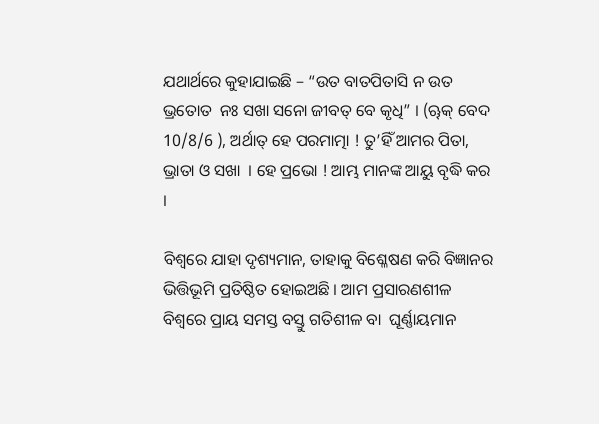ଯଥାର୍ଥରେ କୁହାଯାଇଛି – “ଉତ ବାତପିତାସି ନ ଉତ ଭ୍ରତୋତ  ନଃ ସଖା ସନୋ ଜୀବତ୍‍ ବେ କୃଧି” । (ୠକ୍‍ ବେଦ 10/8/6 ), ଅର୍ଥାତ୍‍ ହେ ପରମାତ୍ମା ! ତୁ’ହିଁ ଆମର ପିତା, ଭ୍ରାତା ଓ ସଖା  । ହେ ପ୍ରଭୋ ! ଆମ୍ଭ ମାନଙ୍କ ଆୟୁ ବୃଦ୍ଧି କର ।

ବିଶ୍ୱରେ ଯାହା ଦୃଶ୍ୟମାନ, ତାହାକୁ ବିଶ୍ଳେଷଣ କରି ବିଜ୍ଞାନର ଭିତ୍ତିଭୂମି ପ୍ରତିଷ୍ଠିତ ହୋଇଅଛି । ଆମ ପ୍ରସାରଣଶୀଳ ବିଶ୍ୱରେ ପ୍ରାୟ ସମସ୍ତ ବସ୍ତୁ ଗତିଶୀଳ ବା  ଘୂର୍ଣ୍ଣାୟମାନ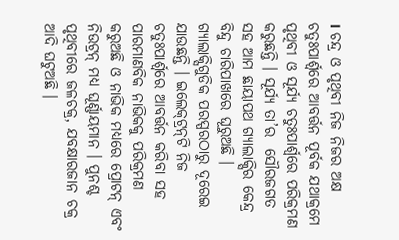। ଚନ୍ଦ୍ର ଓ ପୃଥିବୀ ନିଜ ନିଜର ଅକ୍ଷ ଚତୁଃପାର୍ଶ୍ୱରେ ଆବର୍ତ୍ତନ ପୂର୍ବକ ଯଥାକ୍ରମେ ପୃଥିବୀ ଓ ସୂର୍ଯ୍ୟ ଚତୁଃପାର୍ଶ୍ୱରେ ପରିକ୍ରମଣ କରୁଛନ୍ତି । ସୂର୍ଯ୍ୟ ତା’ର  ସୌରଜଗତ ସହ ଆମ ଛାୟାପଥ ଗ୍ୟାଲାକ୍ସିର କେନ୍ଦ୍ର ବିନ୍ଦୁ ଚାରିପାଖରେ ଘୂରୁଅଛି । ଗ୍ୟାଲାକ୍ସିଗୁଡିକ ପରସ୍ପରଠାରୁ ଦୂରେଇ ଯାଉଛନ୍ତି । ଇଲେକ୍‍ଟ୍ରନ୍‍ଟି ନିଜ       ଚତୁଃପାର୍ଶ୍ୱରେ ଆବର୍ତ୍ତନ କରିବା ସହ ପାରମାଣବିକ ନାଭିକକୁ ପରିକ୍ରମଣ କରୁଅଛି ଓ ନାଭିକ ମଧ୍ୟରେ ପ୍ରୋଟନ୍‍ ଏବଂ ନିଉଟ୍ରନ୍‍ ମଧ୍ୟ ଘୂର୍ଣ୍ଣାୟମାନ । ପୁନଶ୍ଚ  ପୃଥିବୀରେ ଜଳଚକ୍ର, ଯବକ୍ଷାରଜାନ ଚକ୍ର ଆଦି ଘଟୁଅଛି ।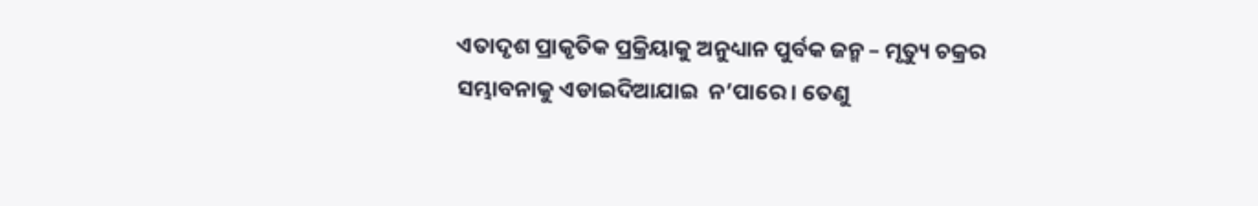ଏତାଦୃଶ ପ୍ରାକୃତିକ ପ୍ରକ୍ରିୟାକୁ ଅନୁଧ୍ୟାନ ପୁର୍ବକ ଜନ୍ମ – ମୃତ୍ୟୁ ଚକ୍ରର ସମ୍ଭାବନାକୁ ଏଡାଇଦିଆଯାଇ  ନ’ପାରେ । ତେଣୁ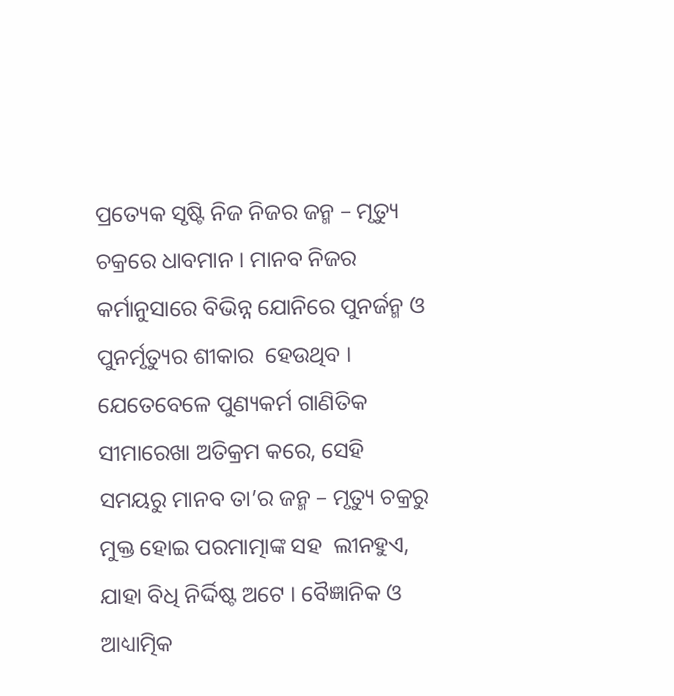ପ୍ରତ୍ୟେକ ସୃଷ୍ଟି ନିଜ ନିଜର ଜନ୍ମ – ମୃତ୍ୟୁ ଚକ୍ରରେ ଧାବମାନ । ମାନବ ନିଜର କର୍ମାନୁସାରେ ବିଭିନ୍ନ ଯୋନିରେ ପୁନର୍ଜନ୍ମ ଓ ପୁନର୍ମୃତ୍ୟୁର ଶୀକାର  ହେଉଥିବ । ଯେତେବେଳେ ପୁଣ୍ୟକର୍ମ ଗାଣିତିକ ସୀମାରେଖା ଅତିକ୍ରମ କରେ, ସେହି ସମୟରୁ ମାନବ ତା’ର ଜନ୍ମ – ମୃତ୍ୟୁ ଚକ୍ରରୁ ମୁକ୍ତ ହୋଇ ପରମାତ୍ମାଙ୍କ ସହ  ଲୀନହୁଏ, ଯାହା ବିଧି ନିର୍ଦ୍ଦିଷ୍ଟ ଅଟେ । ବୈଜ୍ଞାନିକ ଓ ଆଧ୍ୟାତ୍ମିକ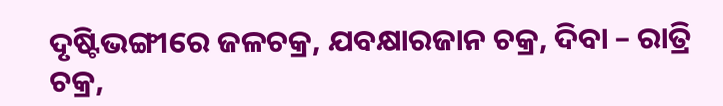ଦୃଷ୍ଟିଭଙ୍ଗୀରେ ଜଳଚକ୍ର, ଯବକ୍ଷାରଜାନ ଚକ୍ର, ଦିବା – ରାତ୍ରି ଚକ୍ର,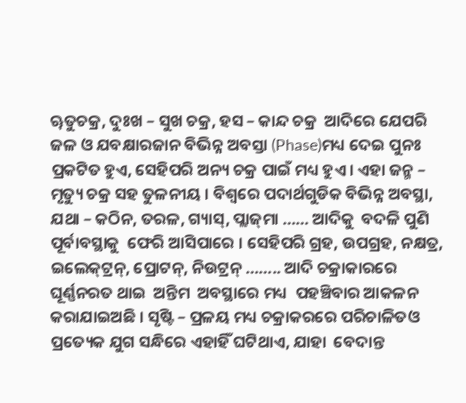ୠତୁଚକ୍ର, ଦୁଃଖ – ସୁଖ ଚକ୍ର, ହସ – କାନ୍ଦ ଚକ୍ର  ଆଦିରେ ଯେପରି ଜଳ ଓ ଯବକ୍ଷାରଜାନ ବିଭିନ୍ନ ଅବସ୍ତା (Phase)ମଧ୍ୟ ଦେଇ ପୁନଃ ପ୍ରକଟିତ ହୁଏ, ସେହିପରି ଅନ୍ୟ ଚକ୍ର ପାଇଁ ମଧ୍ୟ ହୁଏ । ଏହା ଜନ୍ମ – ମୃତ୍ୟୁ ଚକ୍ର ସହ ତୁଳନୀୟ । ବିଶ୍ୱରେ ପଦାର୍ଥଗୁଡିକ ବିଭିନ୍ନ ଅବସ୍ଥା, ଯଥା – କଠିନ, ତରଳ, ଗ୍ୟାସ୍‍, ପ୍ଲାଜ୍‍ମା …… ଆଦିକୁ  ବଦଳି ପୁଣି ପୂର୍ବାବସ୍ଥାକୁ  ଫେରି ଆସିପାରେ । ସେହିପରି ଗ୍ରହ, ଉପଗ୍ରହ, ନକ୍ଷତ୍ର, ଇଲେକ୍‍ଟ୍ରନ୍‍, ପ୍ରୋଟନ୍‍, ନିଉଟ୍ରନ୍‍ …….. ଆଦି ଚକ୍ରାକାରରେ ଘୂର୍ଣ୍ଣନରତ ଥାଇ  ଅନ୍ତିମ  ଅବସ୍ଥାରେ ମଧ୍ୟ  ପହଞ୍ଚିବାର ଆକଳନ କରାଯାଇଅଛି । ସୃଷ୍ଟି – ପ୍ରଳୟ ମଧ୍ୟ ଚକ୍ରାକରରେ ପରିଚାଳିତଓ ପ୍ରତ୍ୟେକ ଯୁଗ ସନ୍ଧିରେ ଏହାହିଁ ଘଟିଥାଏ, ଯାହା  ବେଦାନ୍ତ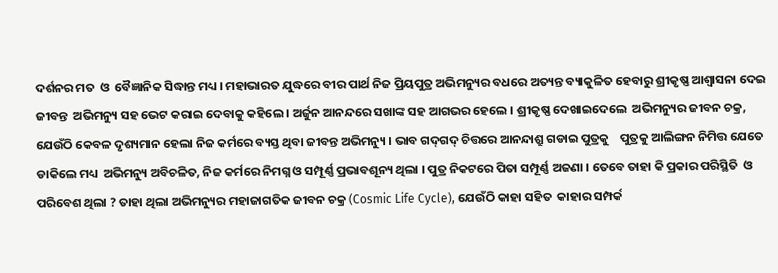ଦର୍ଶନର ମତ  ଓ  ବୈଜ୍ଞାନିକ ସିଦ୍ଧାନ୍ତ ମଧ୍ୟ । ମହାଭାରତ ଯୁଦ୍ଧରେ ବୀର ପାର୍ଥ ନିଜ ପ୍ରିୟପୁତ୍ର ଅଭିମନ୍ୟୁର ବଧରେ ଅତ୍ୟନ୍ତ ବ୍ୟାକୁଳିତ ହେବାରୁ ଶ୍ରୀକୃଷ୍ଣ ଆଶ୍ୱାସନା ଦେଇ ଜୀବନ୍ତ  ଅଭିମନ୍ୟୁ ସହ ଭେଟ କରାଇ ଦେବାକୁ କହିଲେ । ଅର୍ଜୁନ ଆନନ୍ଦରେ ସଖାଙ୍କ ସହ ଆଗଭର ହେଲେ । ଶ୍ରୀକୃଷ୍ଣ ଦେଖାଇଦେଲେ  ଅଭିମନ୍ୟୁର ଜୀବନ ଚକ୍ର,  ଯେଉଁଠି କେବଳ ଦୃଶ୍ୟମାନ ହେଲା ନିଜ କର୍ମରେ ବ୍ୟସ୍ତ ଥିବା ଜୀବନ୍ତ ଅଭିମନ୍ୟୁ । ଭାବ ଗଦ୍‍ଗଦ୍‍ ଚିତ୍ତରେ ଆନନ୍ଦାଶ୍ରୁ ଗଡାଇ ପୁତ୍ରକୁ    ପୁତ୍ରକୁ ଆଲିଙ୍ଗନ ନିମିତ୍ତ ଯେତେ  ଡାକିଲେ ମଧ୍ୟ  ଅଭିମନ୍ୟୁ ଅବିଚଳିତ, ନିଜ କର୍ମରେ ନିମଗ୍ନ ଓ ସମ୍ପୂର୍ଣ୍ଣ ପ୍ରଭାବଶୂନ୍ୟ ଥିଲା । ପୁତ୍ର ନିକଟରେ ପିତା ସମ୍ପୂର୍ଣ୍ଣ ଅଜଣା । ତେବେ ତାହା କି ପ୍ରକାର ପରିସ୍ଥିତି  ଓ ପରିବେଶ ଥିଲା ? ତାହା ଥିଲା ଅଭିମନ୍ୟୁର ମହାଜାଗତିକ ଜୀବନ ଚକ୍ର (Cosmic Life Cycle), ଯେଉଁଠି କାହା ସହିତ  କାହାର ସମ୍ପର୍କ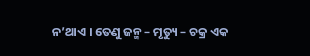ନ’ଥାଏ । ତେଣୁ ଜନ୍ମ – ମୃତ୍ୟୁ – ଚକ୍ର ଏକ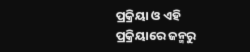ପ୍ରକ୍ରିୟା ଓ ଏହି ପ୍ରକ୍ରିୟାରେ ଜନ୍ମରୁ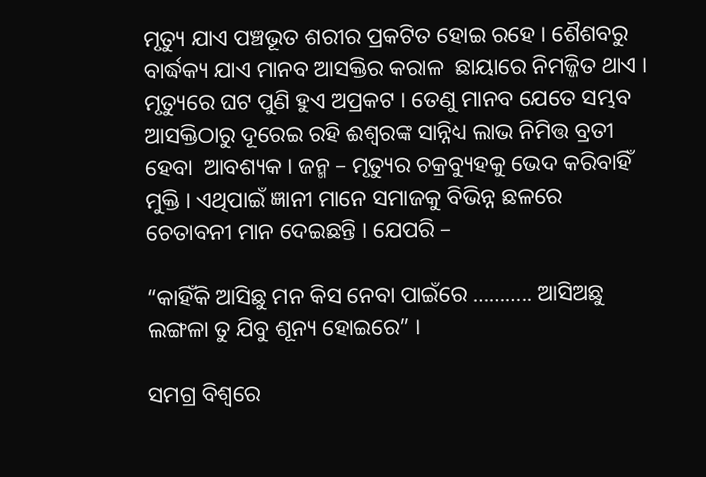ମୃତ୍ୟୁ ଯାଏ ପଞ୍ଚଭୂତ ଶରୀର ପ୍ରକଟିତ ହୋଇ ରହେ । ଶୈଶବରୁ  ବାର୍ଦ୍ଧକ୍ୟ ଯାଏ ମାନବ ଆସକ୍ତିର କରାଳ  ଛାୟାରେ ନିମଜ୍ଜିତ ଥାଏ । ମୃତ୍ୟୁରେ ଘଟ ପୁଣି ହୁଏ ଅପ୍ରକଟ । ତେଣୁ ମାନବ ଯେତେ ସମ୍ଭବ ଆସକ୍ତିଠାରୁ ଦୂରେଇ ରହି ଈଶ୍ୱରଙ୍କ ସାନ୍ନିଧ୍ୟ ଲାଭ ନିମିତ୍ତ ବ୍ରତୀ ହେବା  ଆବଶ୍ୟକ । ଜନ୍ମ – ମୃତ୍ୟୁର ଚକ୍ରବ୍ୟୁହକୁ ଭେଦ କରିବାହିଁ ମୁକ୍ତି । ଏଥିପାଇଁ ଜ୍ଞାନୀ ମାନେ ସମାଜକୁ ବିଭିନ୍ନ ଛଳରେ ଚେତାବନୀ ମାନ ଦେଇଛନ୍ତି । ଯେପରି –

“କାହିଁକି ଆସିଛୁ ମନ କିସ ନେବା ପାଇଁରେ ……….. ଆସିଅଛୁ ଲଙ୍ଗଳା ତୁ ଯିବୁ ଶୂନ୍ୟ ହୋଇରେ” ।

ସମଗ୍ର ବିଶ୍ୱରେ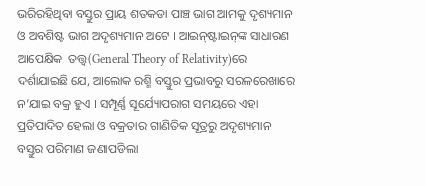ଭରିରହିଥିବା ବସ୍ତୁର ପ୍ରାୟ ଶତକଡା ପାଞ୍ଚ ଭାଗ ଆମକୁ ଦୃଶ୍ୟମାନ ଓ ଅବଶିଷ୍ଟ ଭାଗ ଅଦୃଶ୍ୟମାନ ଅଟେ । ଆଇନ୍‍ଷ୍ଟାଇନ୍‍ଙ୍କ ସାଧାରଣ ଆପେକ୍ଷିକ  ତତ୍ତ୍ୱ(General Theory of Relativity)ରେ ଦର୍ଶାଯାଇଛି ଯେ, ଆଲୋକ ରଶ୍ମି ବସ୍ତୁର ପ୍ରଭାବରୁ ସରଳରେଖାରେ ନ’ଯାଇ ବକ୍ର ହୁଏ । ସମ୍ପୂର୍ଣ୍ଣ ସୂର୍ଯ୍ୟୋପରାଗ ସମୟରେ ଏହା ପ୍ରତିପାଦିତ ହେଲା ଓ ବକ୍ରତାର ଗାଣିତିକ ସୂତ୍ରରୁ ଅଦୃଶ୍ୟମାନ ବସ୍ତୁର ପରିମାଣ ଜଣାପଡିଲା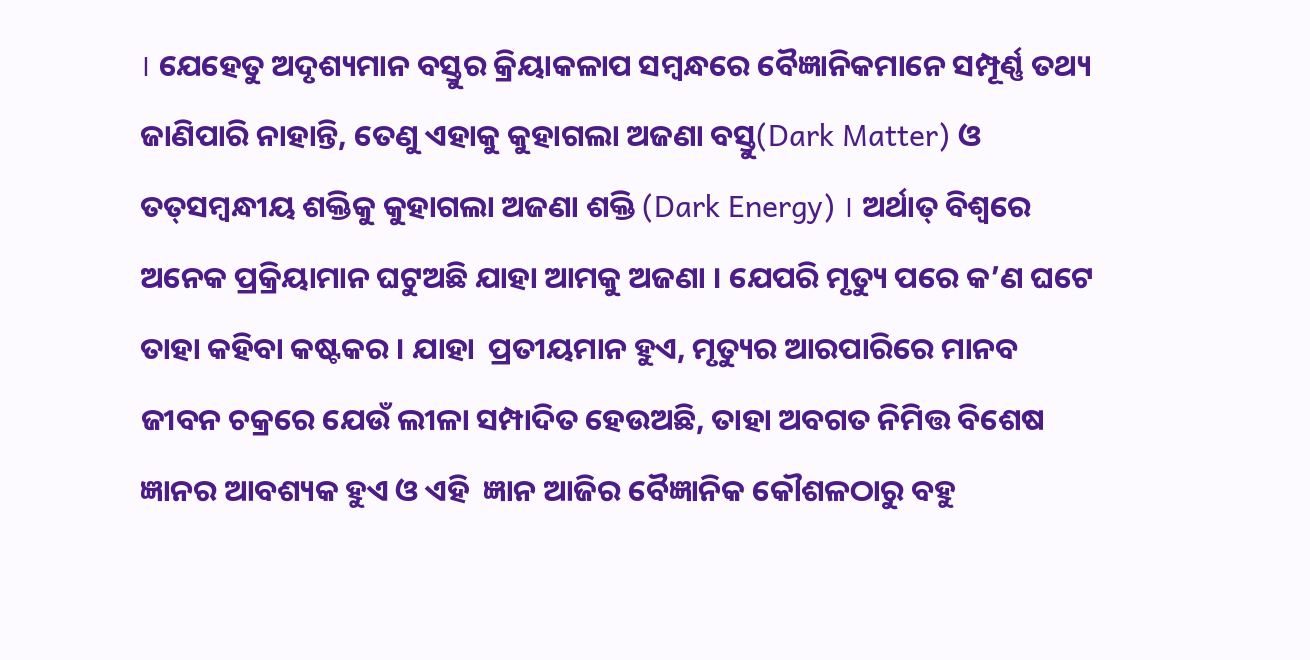। ଯେହେତୁ ଅଦୃଶ୍ୟମାନ ବସ୍ତୁର କ୍ରିୟାକଳାପ ସମ୍ବନ୍ଧରେ ବୈଜ୍ଞାନିକମାନେ ସମ୍ପୂର୍ଣ୍ଣ ତଥ୍ୟ  ଜାଣିପାରି ନାହାନ୍ତି, ତେଣୁ ଏହାକୁ କୁହାଗଲା ଅଜଣା ବସ୍ତୁ(Dark Matter) ଓ ତତ୍‍ସମ୍ବନ୍ଧୀୟ ଶକ୍ତିକୁ କୁହାଗଲା ଅଜଣା ଶକ୍ତି (Dark Energy) । ଅର୍ଥାତ୍‍ ବିଶ୍ୱରେ ଅନେକ ପ୍ରକ୍ରିୟାମାନ ଘଟୁଅଛି ଯାହା ଆମକୁ ଅଜଣା । ଯେପରି ମୃତ୍ୟୁ ପରେ କ’ଣ ଘଟେ ତାହା କହିବା କଷ୍ଟକର । ଯାହା  ପ୍ରତୀୟମାନ ହୁଏ, ମୃତ୍ୟୁର ଆରପାରିରେ ମାନବ ଜୀବନ ଚକ୍ରରେ ଯେଉଁ ଲୀଳା ସମ୍ପାଦିତ ହେଉଅଛି, ତାହା ଅବଗତ ନିମିତ୍ତ ବିଶେଷ ଜ୍ଞାନର ଆବଶ୍ୟକ ହୁଏ ଓ ଏହି  ଜ୍ଞାନ ଆଜିର ବୈଜ୍ଞାନିକ କୌଶଳଠାରୁ ବହୁ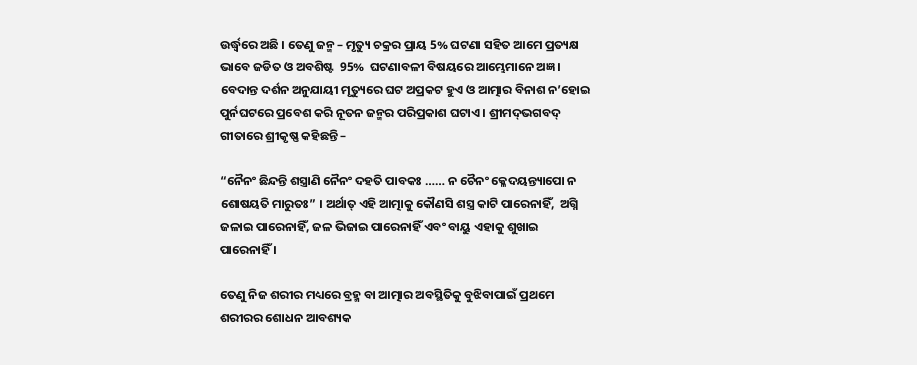ଉର୍ଦ୍ଧ୍ୱରେ ଅଛି । ତେଣୁ ଜନ୍ମ – ମୃତ୍ୟୁ ଚକ୍ରର ପ୍ରାୟ 5% ଘଟଣା ସହିତ ଆମେ ପ୍ରତ୍ୟକ୍ଷ ଭାବେ ଜଡିତ ଓ ଅବଶିଷ୍ଟ  95%  ଘଟଣାବଳୀ ବିଷୟରେ ଆମ୍ଭେମାନେ ଅଜ୍ଞ । ବେଦାନ୍ତ ଦର୍ଶନ ଅନୁଯାୟୀ ମୃତ୍ୟୁରେ ଘଟ ଅପ୍ରକଟ ହୁଏ ଓ ଆତ୍ମାର ବିନାଶ ନ’ହୋଇ ପୁର୍ନଘଟରେ ପ୍ରବେଶ କରି ନୂତନ ଜନ୍ମର ପରିପ୍ରକାଶ ଘଟାଏ । ଶ୍ରୀମଦ୍‍ଭଗବଦ୍‍ ଗୀତାରେ ଶ୍ରୀକୃଷ୍ଣ କହିଛନ୍ତି –

“ନୈନଂ ଛିନ୍ଦନ୍ତି ଶସ୍ତ୍ରାଣି ନୈନଂ ଦହତି ପାବକଃ …… ନ ଚୈନଂ କ୍ଳେଦୟନ୍ତ୍ୟାପୋ ନ ଶୋଷୟତି ମାରୁତଃ” । ଅର୍ଥାତ୍‍ ଏହି ଆତ୍ମାକୁ କୌଣସି ଶସ୍ତ୍ର କାଟି ପାରେନାହିଁ,  ଅଗ୍ନି ଜଳାଇ ପାରେନାହିଁ, ଜଳ ଭିଜାଇ ପାରେନାହିଁ ଏବଂ ବାୟୁ ଏହାକୁ ଶୁଖାଇ ପାରେନାହିଁ ।

ତେଣୁ ନିଜ ଶରୀର ମଧ୍ୟରେ ବ୍ରହ୍ମ ବା ଆତ୍ମାର ଅବସ୍ଥିତିକୁ ବୁଝିବାପାଇଁ ପ୍ରଥମେ ଶରୀରର ଶୋଧନ ଆବଶ୍ୟକ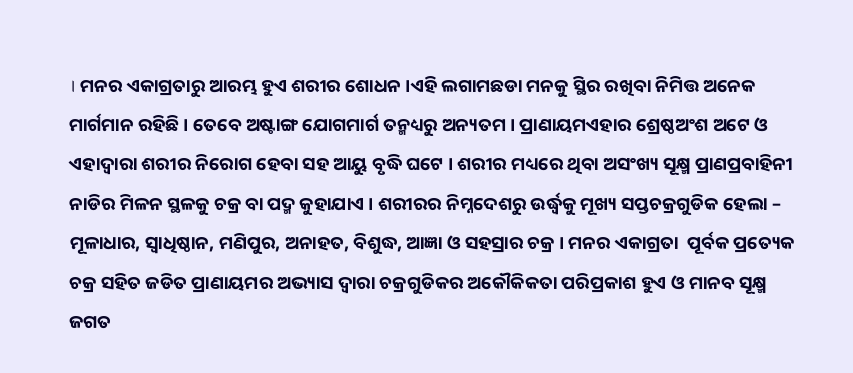। ମନର ଏକାଗ୍ରତାରୁ ଆରମ୍ଭ ହୁଏ ଶରୀର ଶୋଧନ ।ଏହି ଲଗାମଛଡା ମନକୁ ସ୍ଥିର ରଖିବା ନିମିତ୍ତ ଅନେକ ମାର୍ଗମାନ ରହିଛି । ତେବେ ଅଷ୍ଟାଙ୍ଗ ଯୋଗମାର୍ଗ ତନ୍ମଧ୍ୟରୁ ଅନ୍ୟତମ । ପ୍ରାଣାୟମଏହାର ଶ୍ରେଷ୍ଠଅଂଶ ଅଟେ ଓ  ଏହାଦ୍ୱାରା ଶରୀର ନିରୋଗ ହେବା ସହ ଆୟୁ ବୃଦ୍ଧି ଘଟେ । ଶରୀର ମଧ୍ୟରେ ଥିବା ଅସଂଖ୍ୟ ସୂକ୍ଷ୍ମ ପ୍ରାଣପ୍ରବାହିନୀ ନାଡିର ମିଳନ ସ୍ଥଳକୁ ଚକ୍ର ବା ପଦ୍ମ କୁହାଯାଏ । ଶରୀରର ନିମ୍ନଦେଶରୁ ଉର୍ଦ୍ଧ୍ୱକୁ ମୂଖ୍ୟ ସପ୍ତଚକ୍ରଗୁଡିକ ହେଲା – ମୂଳାଧାର, ସ୍ୱାଧିଷ୍ଠାନ, ମଣିପୁର, ଅନାହତ, ବିଶୁଦ୍ଧ, ଆଜ୍ଞା ଓ ସହସ୍ରାର ଚକ୍ର । ମନର ଏକାଗ୍ରତା  ପୂର୍ବକ ପ୍ରତ୍ୟେକ ଚକ୍ର ସହିତ ଜଡିତ ପ୍ରାଣାୟମର ଅଭ୍ୟାସ ଦ୍ୱାରା ଚକ୍ରଗୁଡିକର ଅକୌକିକତା ପରିପ୍ରକାଶ ହୁଏ ଓ ମାନବ ସୂକ୍ଷ୍ମ ଜଗତ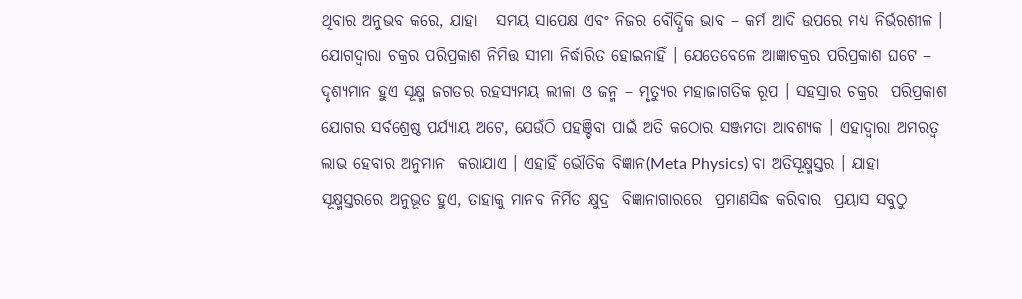ଥିବାର ଅନୁଭବ କରେ, ଯାହା   ସମୟ ସାପେକ୍ଷ ଏବଂ ନିଜର ବୌଦ୍ଧିକ ଭାବ – କର୍ମ ଆଦି ଉପରେ ମଧ୍ୟ ନିର୍ଭରଶୀଳ । ଯୋଗଦ୍ୱାରା ଚକ୍ରର ପରିପ୍ରକାଶ ନିମିତ୍ତ ସୀମା ନିର୍ଦ୍ଧାରିତ ହୋଇନାହିଁ । ଯେତେବେଳେ ଆଜ୍ଞାଚକ୍ରର ପରିପ୍ରକାଶ ଘଟେ – ଦୃଶ୍ୟମାନ ହୁଏ ସୂକ୍ଷ୍ମ ଜଗତର ରହସ୍ୟମୟ ଲୀଳା ଓ ଜନ୍ମ – ମୃତ୍ୟୁର ମହାଜାଗତିକ ରୂପ । ସହସ୍ରାର ଚକ୍ରର  ପରିପ୍ରକାଶ ଯୋଗର ସର୍ବଶ୍ରେଷ୍ଠ ପର୍ଯ୍ୟାୟ ଅଟେ, ଯେଉଁଠି ପହଞ୍ଚିବା ପାଇଁ ଅତି କଠୋର ସଞ୍ଜମତା ଆବଶ୍ୟକ । ଏହାଦ୍ୱାରା ଅମରତ୍ୱ ଲାଭ ହେବାର ଅନୁମାନ  କରାଯାଏ । ଏହାହିଁ ଭୌତିକ ବିଜ୍ଞାନ(Meta Physics) ବା ଅତିସୂକ୍ଷ୍ମସ୍ତର । ଯାହା ସୂକ୍ଷ୍ମସ୍ତରରେ ଅନୁଭୂତ ହୁଏ, ତାହାକୁ ମାନବ ନିର୍ମିତ କ୍ଷୁଦ୍ର  ବିଜ୍ଞାନାଗାରରେ  ପ୍ରମାଣସିଦ୍ଧ କରିବାର  ପ୍ରୟାସ ସବୁଠୁ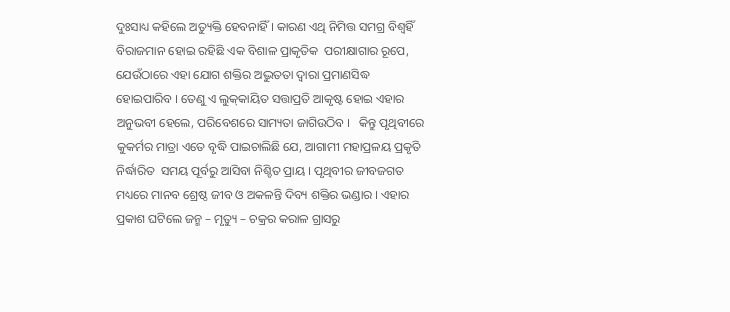ଦୁଃସାଧ୍ୟ କହିଲେ ଅତ୍ୟୁକ୍ତି ହେବନାହିଁ । କାରଣ ଏଥି ନିମିତ୍ତ ସମଗ୍ର ବିଶ୍ୱହିଁ ବିରାଜମାନ ହୋଇ ରହିଛି ଏକ ବିଶାଳ ପ୍ରାକୃତିକ  ପରୀକ୍ଷାଗାର ରୂପେ, ଯେଉଁଠାରେ ଏହା ଯୋଗ ଶକ୍ତିର ଅଦ୍ଭୁତତା ଦ୍ୱାରା ପ୍ରମାଣସିଦ୍ଧ ହୋଇପାରିବ । ତେଣୁ ଏ ଲୁକ୍‍କାୟିତ ସତ୍ତାପ୍ରତି ଆକୃଷ୍ଟ ହୋଇ ଏହାର  ଅନୁଭବୀ ହେଲେ, ପରିବେଶରେ ସାମ୍ୟତା ଜାଗିଉଠିବ ।   କିନ୍ତୁ ପୃଥିବୀରେ କୁକର୍ମର ମାତ୍ରା ଏତେ ବୃଦ୍ଧି ପାଇଚାଲିଛି ଯେ, ଆଗାମୀ ମହାପ୍ରଳୟ ପ୍ରକୃତି ନିର୍ଦ୍ଧାରିତ  ସମୟ ପୂର୍ବରୁ ଆସିବା ନିଶ୍ଚିତ ପ୍ରାୟ । ପୃଥିବୀର ଜୀବଜଗତ ମଧ୍ୟରେ ମାନବ ଶ୍ରେଷ୍ଠ ଜୀବ ଓ ଅକଳନ୍ତି ଦିବ୍ୟ ଶକ୍ତିର ଭଣ୍ଡାର । ଏହାର ପ୍ରକାଶ ଘଟିଲେ ଜନ୍ମ – ମୃତ୍ୟୁ – ଚକ୍ରର କରାଳ ଗ୍ରାସରୁ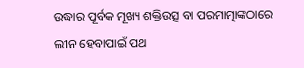ଉଦ୍ଧାର ପୂର୍ବକ ମୂଖ୍ୟ ଶକ୍ତିଉତ୍ସ ବା ପରମାତ୍ମାଙ୍କଠାରେ ଲୀନ ହେବାପାଇଁ ପଥ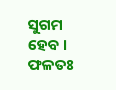ସୁଗମ ହେବ । ଫଳତଃ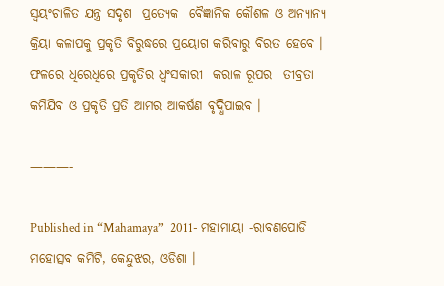ସ୍ୱୟଂଚାଳିତ ଯନ୍ତ୍ର ସଦୃଶ  ପ୍ରତ୍ୟେକ  ବୈଜ୍ଞାନିକ କୌଶଳ ଓ ଅନ୍ୟାନ୍ୟ କ୍ରିୟା କଳାପକୁ ପ୍ରକୃତି ବିରୁଦ୍ଧରେ ପ୍ରୟୋଗ କରିବାରୁ ବିରତ ହେବେ । ଫଳରେ ଧିରେଧିରେ ପ୍ରକୃତିର ଧ୍ୱଂସକାରୀ  କରାଳ ରୂପର  ତୀବ୍ରତା କମିଯିବ ଓ ପ୍ରକୃତି ପ୍ରତି ଆମର ଆକର୍ଷଣ ବୃଦ୍ଧିପାଇବ ।

———-

Published in “Mahamaya”  2011- ମହାମାୟା -ରାବଣପୋଡି ମହୋତ୍ସବ କମିଟି, କେନ୍ଦୁଝର, ଓଡିଶା ।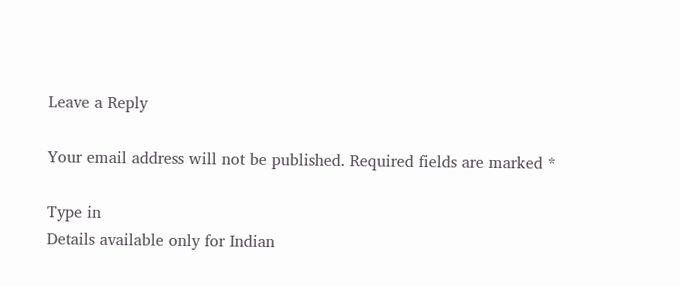Leave a Reply

Your email address will not be published. Required fields are marked *

Type in
Details available only for Indian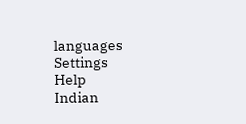languages
Settings
Help
Indian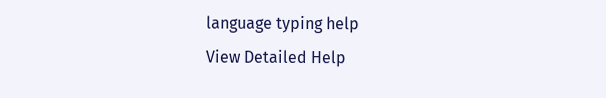language typing help
View Detailed Help